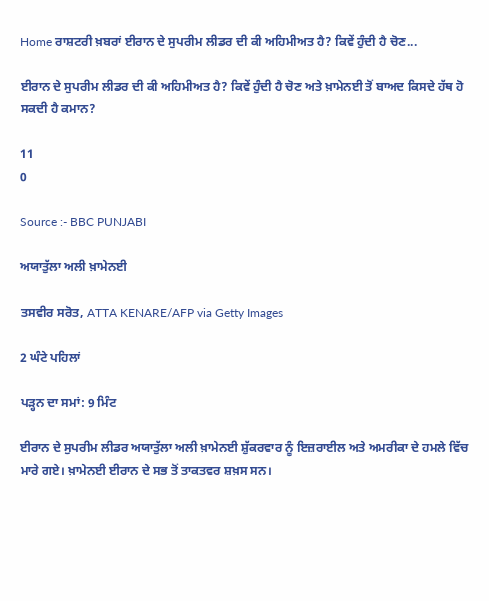Home ਰਾਸ਼ਟਰੀ ਖ਼ਬਰਾਂ ਈਰਾਨ ਦੇ ਸੁਪਰੀਮ ਲੀਡਰ ਦੀ ਕੀ ਅਹਿਮੀਅਤ ਹੈ? ਕਿਵੇਂ ਹੁੰਦੀ ਹੈ ਚੋਣ...

ਈਰਾਨ ਦੇ ਸੁਪਰੀਮ ਲੀਡਰ ਦੀ ਕੀ ਅਹਿਮੀਅਤ ਹੈ? ਕਿਵੇਂ ਹੁੰਦੀ ਹੈ ਚੋਣ ਅਤੇ ਖ਼ਾਮੇਨਈ ਤੋਂ ਬਾਅਦ ਕਿਸਦੇ ਹੱਥ ਹੋ ਸਕਦੀ ਹੈ ਕਮਾਨ?

11
0

Source :- BBC PUNJABI

ਅਯਾਤੁੱਲਾ ਅਲੀ ਖ਼ਾਮੇਨਈ

ਤਸਵੀਰ ਸਰੋਤ, ATTA KENARE/AFP via Getty Images

2 ਘੰਟੇ ਪਹਿਲਾਂ

ਪੜ੍ਹਨ ਦਾ ਸਮਾਂ: 9 ਮਿੰਟ

ਈਰਾਨ ਦੇ ਸੁਪਰੀਮ ਲੀਡਰ ਅਯਾਤੁੱਲਾ ਅਲੀ ਖ਼ਾਮੇਨਈ ਸ਼ੁੱਕਰਵਾਰ ਨੂੰ ਇਜ਼ਰਾਈਲ ਅਤੇ ਅਮਰੀਕਾ ਦੇ ਹਮਲੇ ਵਿੱਚ ਮਾਰੇ ਗਏ। ਖ਼ਾਮੇਨਈ ਈਰਾਨ ਦੇ ਸਭ ਤੋਂ ਤਾਕਤਵਰ ਸ਼ਖ਼ਸ ਸਨ।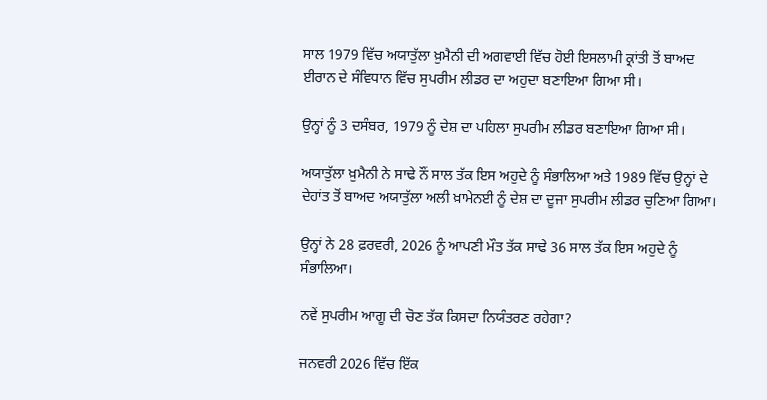ਸਾਲ 1979 ਵਿੱਚ ਅਯਾਤੁੱਲਾ ਖ਼ੁਮੈਨੀ ਦੀ ਅਗਵਾਈ ਵਿੱਚ ਹੋਈ ਇਸਲਾਮੀ ਕ੍ਰਾਂਤੀ ਤੋਂ ਬਾਅਦ ਈਰਾਨ ਦੇ ਸੰਵਿਧਾਨ ਵਿੱਚ ਸੁਪਰੀਮ ਲੀਡਰ ਦਾ ਅਹੁਦਾ ਬਣਾਇਆ ਗਿਆ ਸੀ।

ਉਨ੍ਹਾਂ ਨੂੰ 3 ਦਸੰਬਰ, 1979 ਨੂੰ ਦੇਸ਼ ਦਾ ਪਹਿਲਾ ਸੁਪਰੀਮ ਲੀਡਰ ਬਣਾਇਆ ਗਿਆ ਸੀ।

ਅਯਾਤੁੱਲਾ ਖ਼ੁਮੈਨੀ ਨੇ ਸਾਢੇ ਨੌਂ ਸਾਲ ਤੱਕ ਇਸ ਅਹੁਦੇ ਨੂੰ ਸੰਭਾਲਿਆ ਅਤੇ 1989 ਵਿੱਚ ਉਨ੍ਹਾਂ ਦੇ ਦੇਹਾਂਤ ਤੋਂ ਬਾਅਦ ਅਯਾਤੁੱਲਾ ਅਲੀ ਖ਼ਾਮੇਨਈ ਨੂੰ ਦੇਸ਼ ਦਾ ਦੂਜਾ ਸੁਪਰੀਮ ਲੀਡਰ ਚੁਣਿਆ ਗਿਆ।

ਉਨ੍ਹਾਂ ਨੇ 28 ਫ਼ਰਵਰੀ, 2026 ਨੂੰ ਆਪਣੀ ਮੌਤ ਤੱਕ ਸਾਢੇ 36 ਸਾਲ ਤੱਕ ਇਸ ਅਹੁਦੇ ਨੂੰ ਸੰਭਾਲਿਆ।

ਨਵੇਂ ਸੁਪਰੀਮ ਆਗੂ ਦੀ ਚੋਣ ਤੱਕ ਕਿਸਦਾ ਨਿਯੰਤਰਣ ਰਹੇਗਾ?

ਜਨਵਰੀ 2026 ਵਿੱਚ ਇੱਕ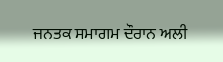ਜਨਤਕ ਸਮਾਗਮ ਦੌਰਾਨ ਅਲੀ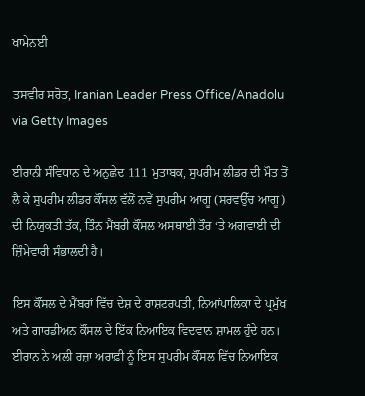ਖਾਮੇਨਈ

ਤਸਵੀਰ ਸਰੋਤ, Iranian Leader Press Office/Anadolu via Getty Images

ਈਰਾਨੀ ਸੰਵਿਧਾਨ ਦੇ ਅਨੁਛੇਦ 111 ਮੁਤਾਬਕ, ਸੁਪਰੀਮ ਲੀਡਰ ਦੀ ਮੌਤ ਤੋਂ ਲੈ ਕੇ ਸੁਪਰੀਮ ਲੀਡਰ ਕੌਂਸਲ ਵੱਲੋਂ ਨਵੇਂ ਸੁਪਰੀਮ ਆਗੂ (ਸਰਵਉੱਚ ਆਗੂ) ਦੀ ਨਿਯੁਕਤੀ ਤੱਕ, ਤਿੰਨ ਮੈਂਬਰੀ ਕੌਂਸਲ ਅਸਥਾਈ ਤੌਰ ‘ਤੇ ਅਗਵਾਈ ਦੀ ਜ਼ਿੰਮੇਵਾਰੀ ਸੰਭਾਲਦੀ ਹੈ।

ਇਸ ਕੌਂਸਲ ਦੇ ਮੈਂਬਰਾਂ ਵਿੱਚ ਦੇਸ਼ ਦੇ ਰਾਸ਼ਟਰਪਤੀ, ਨਿਆਂਪਾਲਿਕਾ ਦੇ ਪ੍ਰਮੁੱਖ ਅਤੇ ਗਾਰਡੀਅਨ ਕੌਂਸਲ ਦੇ ਇੱਕ ਨਿਆਇਕ ਵਿਦਵਾਨ ਸ਼ਾਮਲ ਹੁੰਦੇ ਹਨ। ਈਰਾਨ ਨੇ ਅਲੀ ਰਜ਼ਾ ਅਰਾਫ਼ੀ ਨੂੰ ਇਸ ਸੁਪਰੀਮ ਕੌਂਸਲ ਵਿੱਚ ਨਿਆਇਕ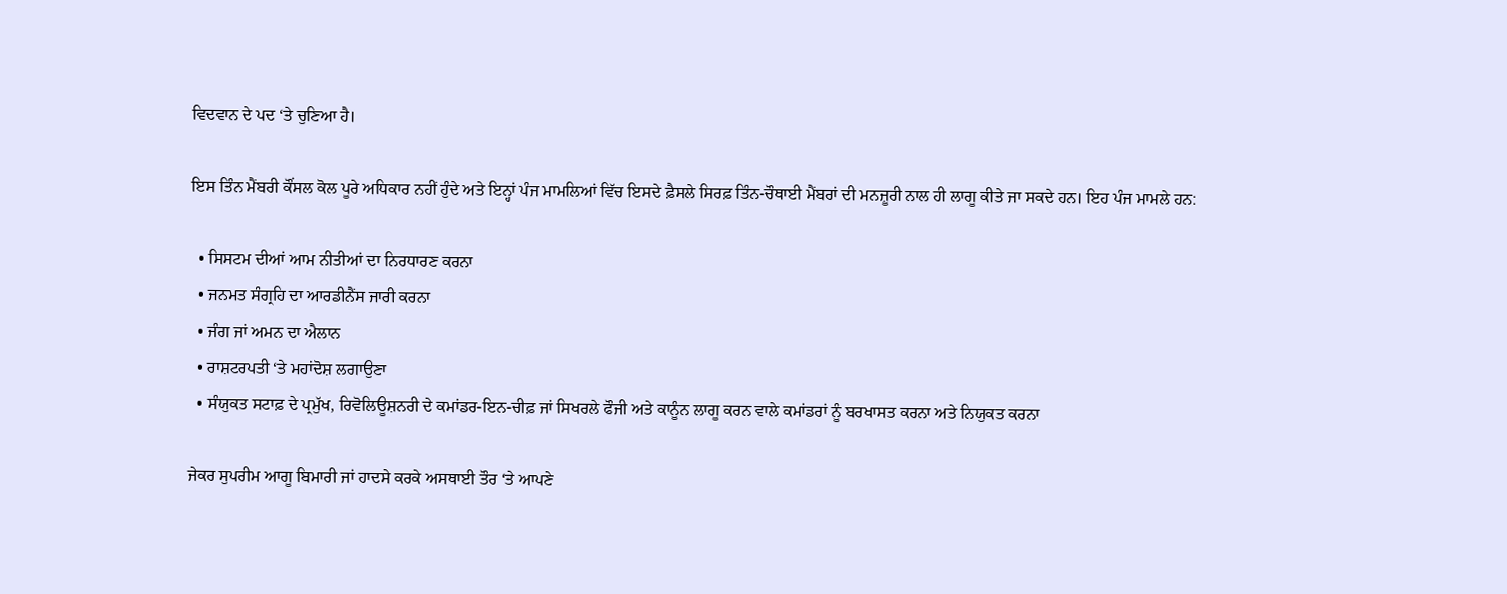ਵਿਦਵਾਨ ਦੇ ਪਦ ‘ਤੇ ਚੁਣਿਆ ਹੈ।

ਇਸ ਤਿੰਨ ਮੈਂਬਰੀ ਕੌਂਸਲ ਕੋਲ ਪੂਰੇ ਅਧਿਕਾਰ ਨਹੀਂ ਹੁੰਦੇ ਅਤੇ ਇਨ੍ਹਾਂ ਪੰਜ ਮਾਮਲਿਆਂ ਵਿੱਚ ਇਸਦੇ ਫ਼ੈਸਲੇ ਸਿਰਫ਼ ਤਿੰਨ-ਚੌਥਾਈ ਮੈਂਬਰਾਂ ਦੀ ਮਨਜ਼ੂਰੀ ਨਾਲ ਹੀ ਲਾਗੂ ਕੀਤੇ ਜਾ ਸਕਦੇ ਹਨ। ਇਹ ਪੰਜ ਮਾਮਲੇ ਹਨ:

  • ਸਿਸਟਮ ਦੀਆਂ ਆਮ ਨੀਤੀਆਂ ਦਾ ਨਿਰਧਾਰਣ ਕਰਨਾ
  • ਜਨਮਤ ਸੰਗ੍ਰਹਿ ਦਾ ਆਰਡੀਨੈਂਸ ਜਾਰੀ ਕਰਨਾ
  • ਜੰਗ ਜਾਂ ਅਮਨ ਦਾ ਐਲਾਨ
  • ਰਾਸ਼ਟਰਪਤੀ ‘ਤੇ ਮਹਾਂਦੋਸ਼ ਲਗਾਉਣਾ
  • ਸੰਯੁਕਤ ਸਟਾਫ਼ ਦੇ ਪ੍ਰਮੁੱਖ, ਰਿਵੋਲਿਊਸ਼ਨਰੀ ਦੇ ਕਮਾਂਡਰ-ਇਨ-ਚੀਫ਼ ਜਾਂ ਸਿਖਰਲੇ ਫੌਜੀ ਅਤੇ ਕਾਨੂੰਨ ਲਾਗੂ ਕਰਨ ਵਾਲੇ ਕਮਾਂਡਰਾਂ ਨੂੰ ਬਰਖਾਸਤ ਕਰਨਾ ਅਤੇ ਨਿਯੁਕਤ ਕਰਨਾ

ਜੇਕਰ ਸੁਪਰੀਮ ਆਗੂ ਬਿਮਾਰੀ ਜਾਂ ਹਾਦਸੇ ਕਰਕੇ ਅਸਥਾਈ ਤੌਰ ‘ਤੇ ਆਪਣੇ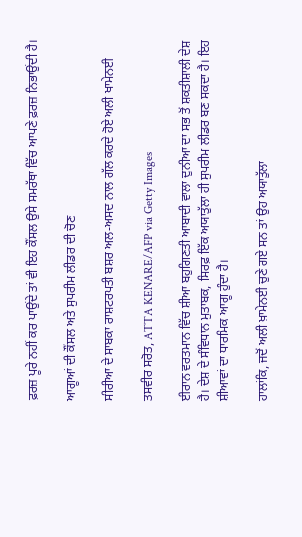ਫ਼ਰਜ਼ ਪੂਰੇ ਨਹੀਂ ਕਰ ਪਾਉਂਦੇ ਤਾਂ ਵੀ ਇਹ ਕੌਂਸਲ ਉਸੇ ਸਮਰੱਥਾ ਵਿੱਚ ਆਪਣੇ ਫ਼ਰਜ਼ ਨਿਭਾਉਂਦੀ ਹੈ।

ਆਗੂਆਂ ਦੀ ਕੌਂਸਲ ਅਤੇ ਸੁਪਰੀਮ ਲੀਡਰ ਦੀ ਚੋਣ

ਸੀਰੀਆ ਦੇ ਸਾਬਕਾ ਰਾਸ਼ਟਰਪਤੀ ਬਸ਼ਰ ਅਲ-ਅਸਦ ਨਾਲ ਗੱਲ ਕਰਦੇ ਹੋਏ ਅਲੀ ਖਾਮੇਨਈ

ਤਸਵੀਰ ਸਰੋਤ, ATTA KENARE/AFP via Getty Images

ਈਰਾਨ ਵਰਤਮਾਨ ਵਿੱਚ ਸ਼ੀਆ ਬਹੁਗਿਣਤੀ ਆਬਾਦੀ ਵਾਲਾ ਦੁਨੀਆ ਦਾ ਸਭ ਤੋਂ ਸ਼ਕਤੀਸ਼ਾਲੀ ਦੇਸ਼ ਹੈ। ਦੇਸ਼ ਦੇ ਸੰਵਿਧਾਨ ਮੁਤਾਬਕ, ਸਿਰਫ਼ ਇੱਕ ਅਯਾਤੁੱਲਾ ਹੀ ਸੁਪਰੀਮ ਲੀਡਰ ਬਣ ਸਕਦਾ ਹੈ। ਇਹ ਸ਼ੀਆਵਾਂ ਦਾ ਧਾਰਮਿਕ ਆਗੂ ਹੁੰਦਾ ਹੈ।

ਹਾਲਾਂਕਿ, ਜਦੋਂ ਅਲੀ ਖ਼ਾਮੇਨਈ ਚੁਣੇ ਗਏ ਸਨ ਤਾਂ ਉਹ ਅਯਾਤੁੱਲਾ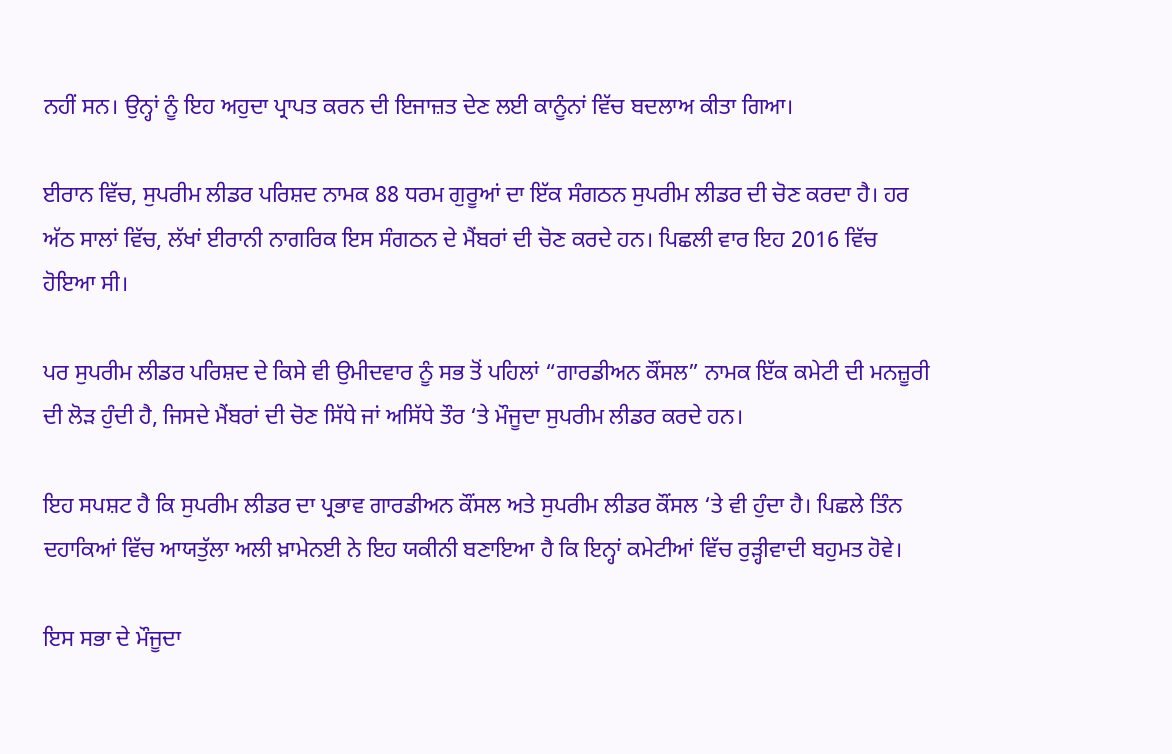ਨਹੀਂ ਸਨ। ਉਨ੍ਹਾਂ ਨੂੰ ਇਹ ਅਹੁਦਾ ਪ੍ਰਾਪਤ ਕਰਨ ਦੀ ਇਜਾਜ਼ਤ ਦੇਣ ਲਈ ਕਾਨੂੰਨਾਂ ਵਿੱਚ ਬਦਲਾਅ ਕੀਤਾ ਗਿਆ।

ਈਰਾਨ ਵਿੱਚ, ਸੁਪਰੀਮ ਲੀਡਰ ਪਰਿਸ਼ਦ ਨਾਮਕ 88 ਧਰਮ ਗੁਰੂਆਂ ਦਾ ਇੱਕ ਸੰਗਠਨ ਸੁਪਰੀਮ ਲੀਡਰ ਦੀ ਚੋਣ ਕਰਦਾ ਹੈ। ਹਰ ਅੱਠ ਸਾਲਾਂ ਵਿੱਚ, ਲੱਖਾਂ ਈਰਾਨੀ ਨਾਗਰਿਕ ਇਸ ਸੰਗਠਨ ਦੇ ਮੈਂਬਰਾਂ ਦੀ ਚੋਣ ਕਰਦੇ ਹਨ। ਪਿਛਲੀ ਵਾਰ ਇਹ 2016 ਵਿੱਚ ਹੋਇਆ ਸੀ।

ਪਰ ਸੁਪਰੀਮ ਲੀਡਰ ਪਰਿਸ਼ਦ ਦੇ ਕਿਸੇ ਵੀ ਉਮੀਦਵਾਰ ਨੂੰ ਸਭ ਤੋਂ ਪਹਿਲਾਂ “ਗਾਰਡੀਅਨ ਕੌਂਸਲ” ਨਾਮਕ ਇੱਕ ਕਮੇਟੀ ਦੀ ਮਨਜ਼ੂਰੀ ਦੀ ਲੋੜ ਹੁੰਦੀ ਹੈ, ਜਿਸਦੇ ਮੈਂਬਰਾਂ ਦੀ ਚੋਣ ਸਿੱਧੇ ਜਾਂ ਅਸਿੱਧੇ ਤੌਰ ‘ਤੇ ਮੌਜੂਦਾ ਸੁਪਰੀਮ ਲੀਡਰ ਕਰਦੇ ਹਨ।

ਇਹ ਸਪਸ਼ਟ ਹੈ ਕਿ ਸੁਪਰੀਮ ਲੀਡਰ ਦਾ ਪ੍ਰਭਾਵ ਗਾਰਡੀਅਨ ਕੌਂਸਲ ਅਤੇ ਸੁਪਰੀਮ ਲੀਡਰ ਕੌਂਸਲ ‘ਤੇ ਵੀ ਹੁੰਦਾ ਹੈ। ਪਿਛਲੇ ਤਿੰਨ ਦਹਾਕਿਆਂ ਵਿੱਚ ਆਯਤੁੱਲਾ ਅਲੀ ਖ਼ਾਮੇਨਈ ਨੇ ਇਹ ਯਕੀਨੀ ਬਣਾਇਆ ਹੈ ਕਿ ਇਨ੍ਹਾਂ ਕਮੇਟੀਆਂ ਵਿੱਚ ਰੁੜ੍ਹੀਵਾਦੀ ਬਹੁਮਤ ਹੋਵੇ।

ਇਸ ਸਭਾ ਦੇ ਮੌਜੂਦਾ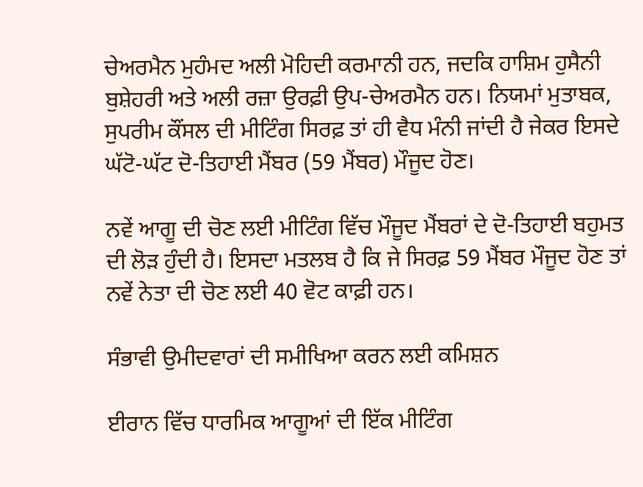ਚੇਅਰਮੈਨ ਮੁਹੰਮਦ ਅਲੀ ਮੋਹਿਦੀ ਕਰਮਾਨੀ ਹਨ, ਜਦਕਿ ਹਾਸ਼ਿਮ ਹੁਸੈਨੀ ਬੁਸ਼ੇਹਰੀ ਅਤੇ ਅਲੀ ਰਜ਼ਾ ਉਰਫ਼ੀ ਉਪ-ਚੇਅਰਮੈਨ ਹਨ। ਨਿਯਮਾਂ ਮੁਤਾਬਕ, ਸੁਪਰੀਮ ਕੌਂਸਲ ਦੀ ਮੀਟਿੰਗ ਸਿਰਫ਼ ਤਾਂ ਹੀ ਵੈਧ ਮੰਨੀ ਜਾਂਦੀ ਹੈ ਜੇਕਰ ਇਸਦੇ ਘੱਟੋ-ਘੱਟ ਦੋ-ਤਿਹਾਈ ਮੈਂਬਰ (59 ਮੈਂਬਰ) ਮੌਜੂਦ ਹੋਣ।

ਨਵੇਂ ਆਗੂ ਦੀ ਚੋਣ ਲਈ ਮੀਟਿੰਗ ਵਿੱਚ ਮੌਜੂਦ ਮੈਂਬਰਾਂ ਦੇ ਦੋ-ਤਿਹਾਈ ਬਹੁਮਤ ਦੀ ਲੋੜ ਹੁੰਦੀ ਹੈ। ਇਸਦਾ ਮਤਲਬ ਹੈ ਕਿ ਜੇ ਸਿਰਫ਼ 59 ਮੈਂਬਰ ਮੌਜੂਦ ਹੋਣ ਤਾਂ ਨਵੇਂ ਨੇਤਾ ਦੀ ਚੋਣ ਲਈ 40 ਵੋਟ ਕਾਫ਼ੀ ਹਨ।

ਸੰਭਾਵੀ ਉਮੀਦਵਾਰਾਂ ਦੀ ਸਮੀਖਿਆ ਕਰਨ ਲਈ ਕਮਿਸ਼ਨ

ਈਰਾਨ ਵਿੱਚ ਧਾਰਮਿਕ ਆਗੂਆਂ ਦੀ ਇੱਕ ਮੀਟਿੰਗ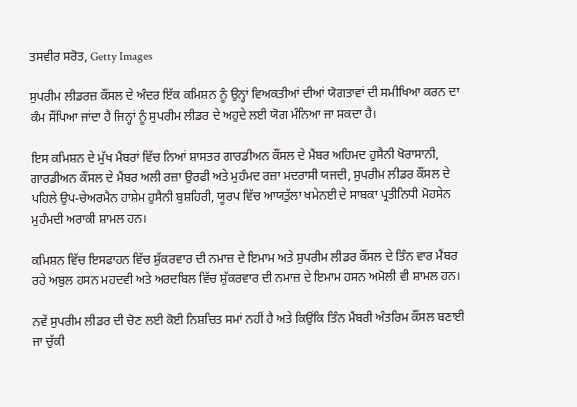ਤਸਵੀਰ ਸਰੋਤ, Getty Images

ਸੁਪਰੀਮ ਲੀਡਰਜ਼ ਕੌਂਸਲ ਦੇ ਅੰਦਰ ਇੱਕ ਕਮਿਸ਼ਨ ਨੂੰ ਉਨ੍ਹਾਂ ਵਿਅਕਤੀਆਂ ਦੀਆਂ ਯੋਗਤਾਵਾਂ ਦੀ ਸਮੀਖਿਆ ਕਰਨ ਦਾ ਕੰਮ ਸੌਂਪਿਆ ਜਾਂਦਾ ਹੈ ਜਿਨ੍ਹਾਂ ਨੂੰ ਸੁਪਰੀਮ ਲੀਡਰ ਦੇ ਅਹੁਦੇ ਲਈ ਯੋਗ ਮੰਨਿਆ ਜਾ ਸਕਦਾ ਹੈ।

ਇਸ ਕਮਿਸ਼ਨ ਦੇ ਮੁੱਖ ਮੈਂਬਰਾਂ ਵਿੱਚ ਨਿਆਂ ਸ਼ਾਸਤਰ ਗਾਰਡੀਅਨ ਕੌਂਸਲ ਦੇ ਮੈਂਬਰ ਅਹਿਮਦ ਹੁਸੈਨੀ ਖੋਰਾਸਾਨੀ, ਗਾਰਡੀਅਨ ਕੌਂਸਲ ਦੇ ਮੈਂਬਰ ਅਲੀ ਰਜ਼ਾ ਉਰਫੀ ਅਤੇ ਮੁਹੰਮਦ ਰਜ਼ਾ ਮਦਰਾਸੀ ਯਜਦੀ, ਸੁਪਰੀਮ ਲੀਡਰ ਕੌਂਸਲ ਦੇ ਪਹਿਲੇ ਉਪ-ਚੇਅਰਮੈਨ ਹਾਸ਼ੇਮ ਹੁਸੈਨੀ ਬੁਸ਼ਹਿਰੀ, ਯੂਰਪ ਵਿੱਚ ਆਯਤੁੱਲਾ ਖਮੇਨਈ ਦੇ ਸਾਬਕਾ ਪ੍ਰਤੀਨਿਧੀ ਮੋਹਸੇਨ ਮੁਹੰਮਦੀ ਅਰਾਕੀ ਸ਼ਾਮਲ ਹਨ।

ਕਮਿਸ਼ਨ ਵਿੱਚ ਇਸਫਾਹਨ ਵਿੱਚ ਸ਼ੁੱਕਰਵਾਰ ਦੀ ਨਮਾਜ਼ ਦੇ ਇਮਾਮ ਅਤੇ ਸੁਪਰੀਮ ਲੀਡਰ ਕੌਂਸਲ ਦੇ ਤਿੰਨ ਵਾਰ ਮੈਂਬਰ ਰਹੇ ਅਬੁਲ ਹਸਨ ਮਹਦਵੀ ਅਤੇ ਅਰਦਬਿਲ ਵਿੱਚ ਸ਼ੁੱਕਰਵਾਰ ਦੀ ਨਮਾਜ਼ ਦੇ ਇਮਾਮ ਹਸਨ ਅਮੋਲੀ ਵੀ ਸ਼ਾਮਲ ਹਨ।

ਨਵੇਂ ਸੁਪਰੀਮ ਲੀਡਰ ਦੀ ਚੋਣ ਲਈ ਕੋਈ ਨਿਸ਼ਚਿਤ ਸਮਾਂ ਨਹੀਂ ਹੈ ਅਤੇ ਕਿਉਂਕਿ ਤਿੰਨ ਮੈਂਬਰੀ ਅੰਤਰਿਮ ਕੌਂਸਲ ਬਣਾਈ ਜਾ ਚੁੱਕੀ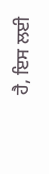ਹੈ, ਇਸ ਲਈ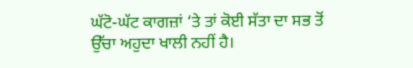ਘੱਟੋ-ਘੱਟ ਕਾਗਜ਼ਾਂ ‘ਤੇ ਤਾਂ ਕੋਈ ਸੱਤਾ ਦਾ ਸਭ ਤੋਂ ਉੱਚਾ ਅਹੁਦਾ ਖਾਲੀ ਨਹੀਂ ਹੈ।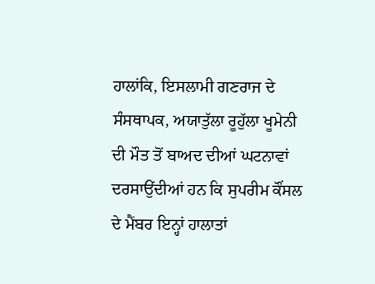ਹਾਲਾਂਕਿ, ਇਸਲਾਮੀ ਗਣਰਾਜ ਦੇ ਸੰਸਥਾਪਕ, ਅਯਾਤੁੱਲਾ ਰੂਹੁੱਲਾ ਖੂਮੇਨੀ ਦੀ ਮੌਤ ਤੋਂ ਬਾਅਦ ਦੀਆਂ ਘਟਨਾਵਾਂ ਦਰਸਾਉਂਦੀਆਂ ਹਨ ਕਿ ਸੁਪਰੀਮ ਕੌਂਸਲ ਦੇ ਮੈਂਬਰ ਇਨ੍ਹਾਂ ਹਾਲਾਤਾਂ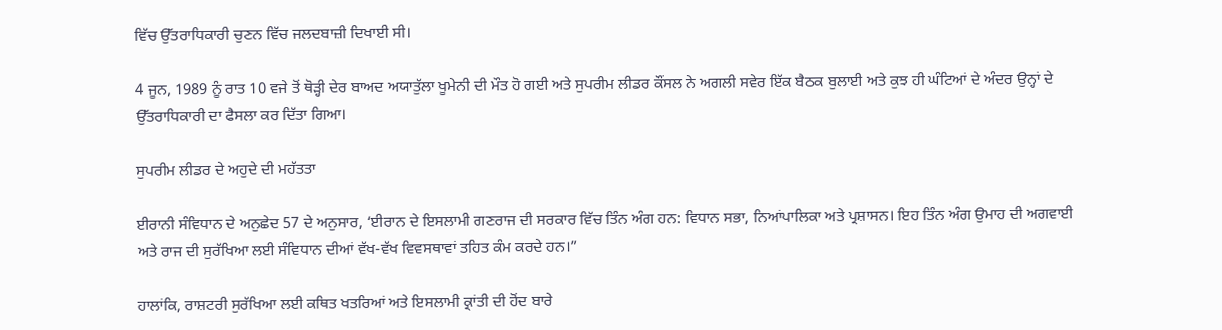ਵਿੱਚ ਉੱਤਰਾਧਿਕਾਰੀ ਚੁਣਨ ਵਿੱਚ ਜਲਦਬਾਜ਼ੀ ਦਿਖਾਈ ਸੀ।

4 ਜੂਨ, 1989 ਨੂੰ ਰਾਤ 10 ਵਜੇ ਤੋਂ ਥੋੜ੍ਹੀ ਦੇਰ ਬਾਅਦ ਅਯਾਤੁੱਲਾ ਖੂਮੇਨੀ ਦੀ ਮੌਤ ਹੋ ਗਈ ਅਤੇ ਸੁਪਰੀਮ ਲੀਡਰ ਕੌਂਸਲ ਨੇ ਅਗਲੀ ਸਵੇਰ ਇੱਕ ਬੈਠਕ ਬੁਲਾਈ ਅਤੇ ਕੁਝ ਹੀ ਘੰਟਿਆਂ ਦੇ ਅੰਦਰ ਉਨ੍ਹਾਂ ਦੇ ਉੱਤਰਾਧਿਕਾਰੀ ਦਾ ਫੈਸਲਾ ਕਰ ਦਿੱਤਾ ਗਿਆ।

ਸੁਪਰੀਮ ਲੀਡਰ ਦੇ ਅਹੁਦੇ ਦੀ ਮਹੱਤਤਾ

ਈਰਾਨੀ ਸੰਵਿਧਾਨ ਦੇ ਅਨੁਛੇਦ 57 ਦੇ ਅਨੁਸਾਰ, ‘ਈਰਾਨ ਦੇ ਇਸਲਾਮੀ ਗਣਰਾਜ ਦੀ ਸਰਕਾਰ ਵਿੱਚ ਤਿੰਨ ਅੰਗ ਹਨ: ਵਿਧਾਨ ਸਭਾ, ਨਿਆਂਪਾਲਿਕਾ ਅਤੇ ਪ੍ਰਸ਼ਾਸਨ। ਇਹ ਤਿੰਨ ਅੰਗ ਉਮਾਹ ਦੀ ਅਗਵਾਈ ਅਤੇ ਰਾਜ ਦੀ ਸੁਰੱਖਿਆ ਲਈ ਸੰਵਿਧਾਨ ਦੀਆਂ ਵੱਖ-ਵੱਖ ਵਿਵਸਥਾਵਾਂ ਤਹਿਤ ਕੰਮ ਕਰਦੇ ਹਨ।”

ਹਾਲਾਂਕਿ, ਰਾਸ਼ਟਰੀ ਸੁਰੱਖਿਆ ਲਈ ਕਥਿਤ ਖਤਰਿਆਂ ਅਤੇ ਇਸਲਾਮੀ ਕ੍ਰਾਂਤੀ ਦੀ ਹੋਂਦ ਬਾਰੇ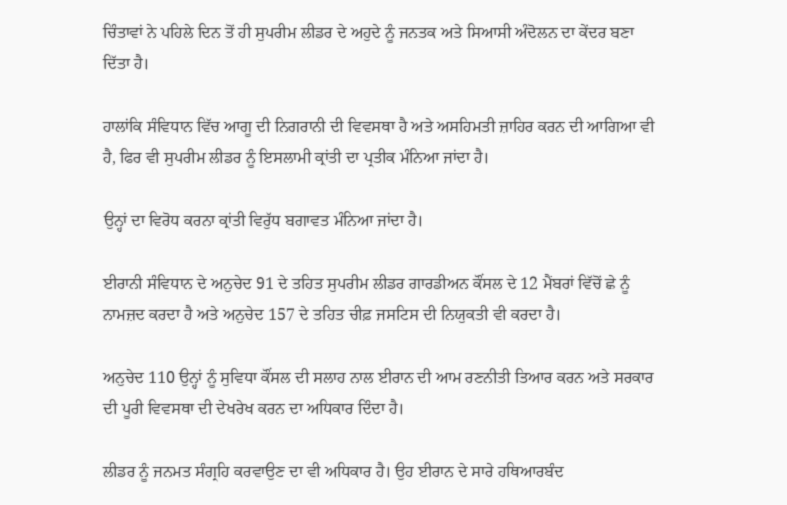ਚਿੰਤਾਵਾਂ ਨੇ ਪਹਿਲੇ ਦਿਨ ਤੋਂ ਹੀ ਸੁਪਰੀਮ ਲੀਡਰ ਦੇ ਅਹੁਦੇ ਨੂੰ ਜਨਤਕ ਅਤੇ ਸਿਆਸੀ ਅੰਦੋਲਨ ਦਾ ਕੇਂਦਰ ਬਣਾ ਦਿੱਤਾ ਹੈ।

ਹਾਲਾਂਕਿ ਸੰਵਿਧਾਨ ਵਿੱਚ ਆਗੂ ਦੀ ਨਿਗਰਾਨੀ ਦੀ ਵਿਵਸਥਾ ਹੈ ਅਤੇ ਅਸਹਿਮਤੀ ਜ਼ਾਹਿਰ ਕਰਨ ਦੀ ਆਗਿਆ ਵੀ ਹੈ, ਫਿਰ ਵੀ ਸੁਪਰੀਮ ਲੀਡਰ ਨੂੰ ਇਸਲਾਮੀ ਕ੍ਰਾਂਤੀ ਦਾ ਪ੍ਰਤੀਕ ਮੰਨਿਆ ਜਾਂਦਾ ਹੈ।

ਉਨ੍ਹਾਂ ਦਾ ਵਿਰੋਧ ਕਰਨਾ ਕ੍ਰਾਂਤੀ ਵਿਰੁੱਧ ਬਗਾਵਤ ਮੰਨਿਆ ਜਾਂਦਾ ਹੈ।

ਈਰਾਨੀ ਸੰਵਿਧਾਨ ਦੇ ਅਨੁਚੇਦ 91 ਦੇ ਤਹਿਤ ਸੁਪਰੀਮ ਲੀਡਰ ਗਾਰਡੀਅਨ ਕੌਂਸਲ ਦੇ 12 ਮੈਂਬਰਾਂ ਵਿੱਚੋਂ ਛੇ ਨੂੰ ਨਾਮਜ਼ਦ ਕਰਦਾ ਹੈ ਅਤੇ ਅਨੁਚੇਦ 157 ਦੇ ਤਹਿਤ ਚੀਫ਼ ਜਸਟਿਸ ਦੀ ਨਿਯੁਕਤੀ ਵੀ ਕਰਦਾ ਹੈ।

ਅਨੁਚੇਦ 110 ਉਨ੍ਹਾਂ ਨੂੰ ਸੁਵਿਧਾ ਕੌਂਸਲ ਦੀ ਸਲਾਹ ਨਾਲ ਈਰਾਨ ਦੀ ਆਮ ਰਣਨੀਤੀ ਤਿਆਰ ਕਰਨ ਅਤੇ ਸਰਕਾਰ ਦੀ ਪੂਰੀ ਵਿਵਸਥਾ ਦੀ ਦੇਖਰੇਖ ਕਰਨ ਦਾ ਅਧਿਕਾਰ ਦਿੰਦਾ ਹੈ।

ਲੀਡਰ ਨੂੰ ਜਨਮਤ ਸੰਗ੍ਰਹਿ ਕਰਵਾਉਣ ਦਾ ਵੀ ਅਧਿਕਾਰ ਹੈ। ਉਹ ਈਰਾਨ ਦੇ ਸਾਰੇ ਹਥਿਆਰਬੰਦ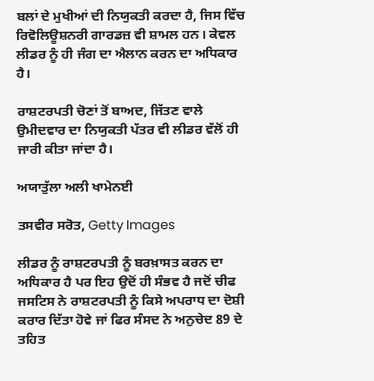ਬਲਾਂ ਦੇ ਮੁਖੀਆਂ ਦੀ ਨਿਯੁਕਤੀ ਕਰਦਾ ਹੈ, ਜਿਸ ਵਿੱਚ ਰਿਵੋਲਿਊਸ਼ਨਰੀ ਗਾਰਡਜ਼ ਵੀ ਸ਼ਾਮਲ ਹਨ। ਕੇਵਲ ਲੀਡਰ ਨੂੰ ਹੀ ਜੰਗ ਦਾ ਐਲਾਨ ਕਰਨ ਦਾ ਅਧਿਕਾਰ ਹੈ।

ਰਾਸ਼ਟਰਪਤੀ ਚੋਣਾਂ ਤੋਂ ਬਾਅਦ, ਜਿੱਤਣ ਵਾਲੇ ਉਮੀਦਵਾਰ ਦਾ ਨਿਯੁਕਤੀ ਪੱਤਰ ਵੀ ਲੀਡਰ ਵੱਲੋਂ ਹੀ ਜਾਰੀ ਕੀਤਾ ਜਾਂਦਾ ਹੈ।

ਅਯਾਤੁੱਲਾ ਅਲੀ ਖਾਮੇਨਈ

ਤਸਵੀਰ ਸਰੋਤ, Getty Images

ਲੀਡਰ ਨੂੰ ਰਾਸ਼ਟਰਪਤੀ ਨੂੰ ਬਰਖ਼ਾਸਤ ਕਰਨ ਦਾ ਅਧਿਕਾਰ ਹੈ ਪਰ ਇਹ ਉਦੋਂ ਹੀ ਸੰਭਵ ਹੈ ਜਦੋਂ ਚੀਫ ਜਸਟਿਸ ਨੇ ਰਾਸ਼ਟਰਪਤੀ ਨੂੰ ਕਿਸੇ ਅਪਰਾਧ ਦਾ ਦੋਸ਼ੀ ਕਰਾਰ ਦਿੱਤਾ ਹੋਵੇ ਜਾਂ ਫਿਰ ਸੰਸਦ ਨੇ ਅਨੁਚੇਦ 89 ਦੇ ਤਹਿਤ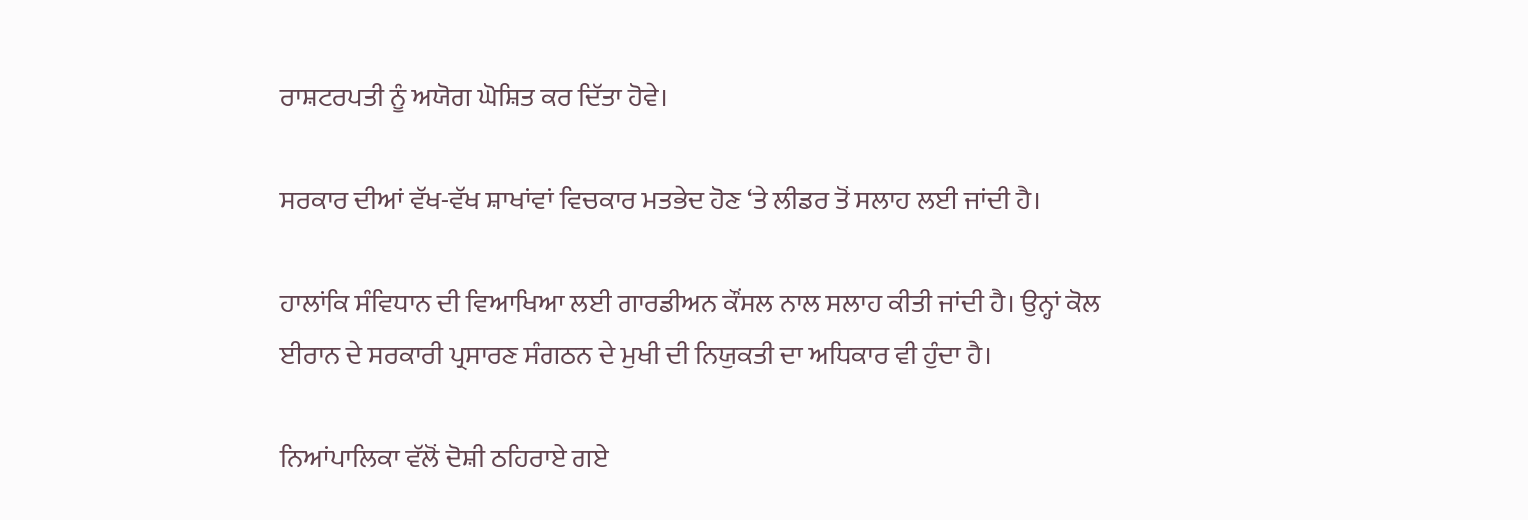ਰਾਸ਼ਟਰਪਤੀ ਨੂੰ ਅਯੋਗ ਘੋਸ਼ਿਤ ਕਰ ਦਿੱਤਾ ਹੋਵੇ।

ਸਰਕਾਰ ਦੀਆਂ ਵੱਖ-ਵੱਖ ਸ਼ਾਖਾਂਵਾਂ ਵਿਚਕਾਰ ਮਤਭੇਦ ਹੋਣ ‘ਤੇ ਲੀਡਰ ਤੋਂ ਸਲਾਹ ਲਈ ਜਾਂਦੀ ਹੈ।

ਹਾਲਾਂਕਿ ਸੰਵਿਧਾਨ ਦੀ ਵਿਆਖਿਆ ਲਈ ਗਾਰਡੀਅਨ ਕੌਂਸਲ ਨਾਲ ਸਲਾਹ ਕੀਤੀ ਜਾਂਦੀ ਹੈ। ਉਨ੍ਹਾਂ ਕੋਲ ਈਰਾਨ ਦੇ ਸਰਕਾਰੀ ਪ੍ਰਸਾਰਣ ਸੰਗਠਨ ਦੇ ਮੁਖੀ ਦੀ ਨਿਯੁਕਤੀ ਦਾ ਅਧਿਕਾਰ ਵੀ ਹੁੰਦਾ ਹੈ।

ਨਿਆਂਪਾਲਿਕਾ ਵੱਲੋਂ ਦੋਸ਼ੀ ਠਹਿਰਾਏ ਗਏ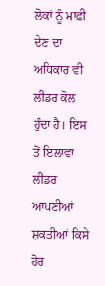ਲੋਕਾਂ ਨੂੰ ਮਾਫ਼ੀ ਦੇਣ ਦਾ ਅਧਿਕਾਰ ਵੀ ਲੀਡਰ ਕੋਲ ਹੁੰਦਾ ਹੈ। ਇਸ ਤੋਂ ਇਲਾਵਾ ਲੀਡਰ ਆਪਣੀਆਂ ਸ਼ਕਤੀਆਂ ਕਿਸੇ ਹੋਰ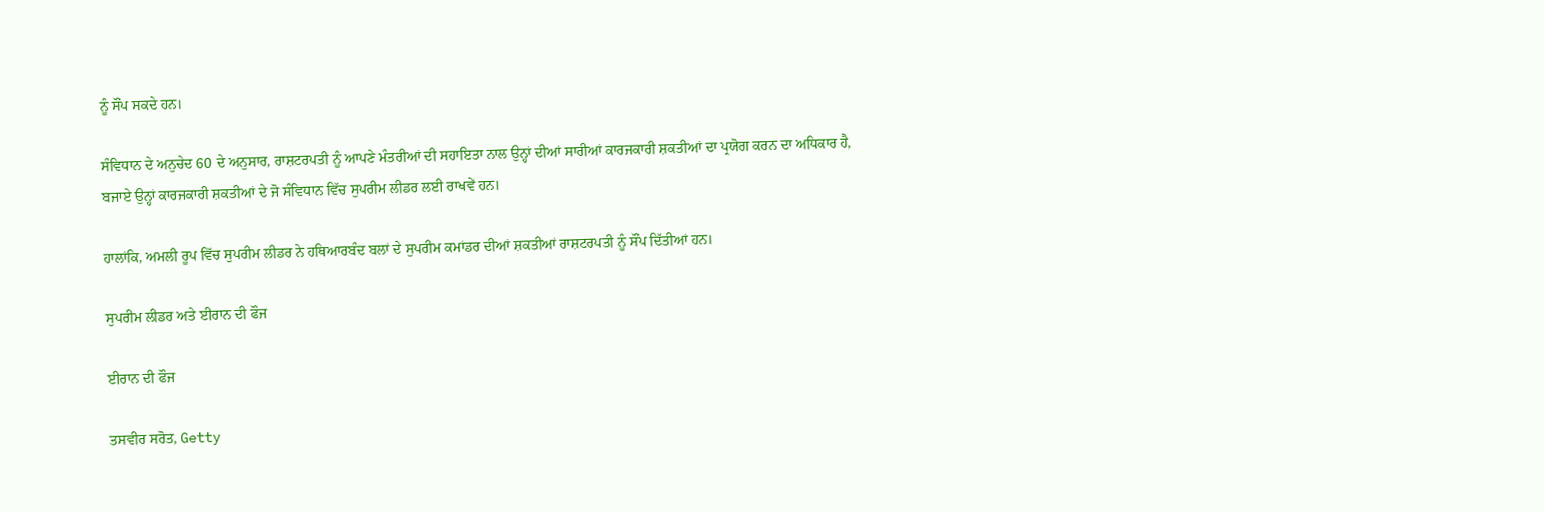ਨੂੰ ਸੌਂਪ ਸਕਦੇ ਹਨ।

ਸੰਵਿਧਾਨ ਦੇ ਅਨੁਚੇਦ 60 ਦੇ ਅਨੁਸਾਰ, ਰਾਸ਼ਟਰਪਤੀ ਨੂੰ ਆਪਣੇ ਮੰਤਰੀਆਂ ਦੀ ਸਹਾਇਤਾ ਨਾਲ ਉਨ੍ਹਾਂ ਦੀਆਂ ਸਾਰੀਆਂ ਕਾਰਜਕਾਰੀ ਸ਼ਕਤੀਆਂ ਦਾ ਪ੍ਰਯੋਗ ਕਰਨ ਦਾ ਅਧਿਕਾਰ ਹੈ, ਬਜਾਏ ਉਨ੍ਹਾਂ ਕਾਰਜਕਾਰੀ ਸ਼ਕਤੀਆਂ ਦੇ ਜੋ ਸੰਵਿਧਾਨ ਵਿੱਚ ਸੁਪਰੀਮ ਲੀਡਰ ਲਈ ਰਾਖਵੇਂ ਹਨ।

ਹਾਲਾਂਕਿ, ਅਮਲੀ ਰੂਪ ਵਿੱਚ ਸੁਪਰੀਮ ਲੀਡਰ ਨੇ ਹਥਿਆਰਬੰਦ ਬਲਾਂ ਦੇ ਸੁਪਰੀਮ ਕਮਾਂਡਰ ਦੀਆਂ ਸ਼ਕਤੀਆਂ ਰਾਸ਼ਟਰਪਤੀ ਨੂੰ ਸੌਂਪ ਦਿੱਤੀਆਂ ਹਨ।

ਸੁਪਰੀਮ ਲੀਡਰ ਅਤੇ ਈਰਾਨ ਦੀ ਫੌਜ

ਈਰਾਨ ਦੀ ਫੌਜ

ਤਸਵੀਰ ਸਰੋਤ, Getty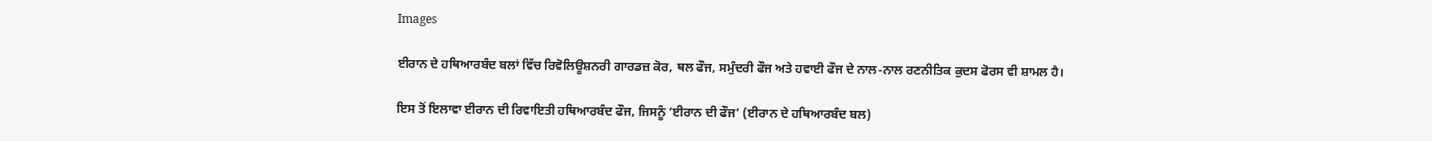Images

ਈਰਾਨ ਦੇ ਹਥਿਆਰਬੰਦ ਬਲਾਂ ਵਿੱਚ ਰਿਵੋਲਿਊਸ਼ਨਰੀ ਗਾਰਡਜ਼ ਕੋਰ, ਥਲ ਫੌਜ, ਸਮੁੰਦਰੀ ਫੌਜ ਅਤੇ ਹਵਾਈ ਫੌਜ ਦੇ ਨਾਲ-ਨਾਲ ਰਣਨੀਤਿਕ ਕੁਦਸ ਫੋਰਸ ਵੀ ਸ਼ਾਮਲ ਹੈ।

ਇਸ ਤੋਂ ਇਲਾਵਾ ਈਰਾਨ ਦੀ ਰਿਵਾਇਤੀ ਹਥਿਆਰਬੰਦ ਫੌਜ, ਜਿਸਨੂੰ ‘ਈਰਾਨ ਦੀ ਫੌਜ’ (ਈਰਾਨ ਦੇ ਹਥਿਆਰਬੰਦ ਬਲ)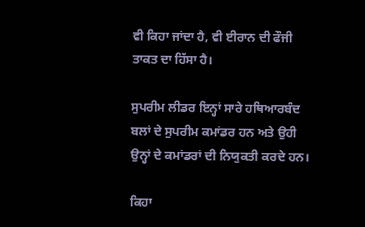ਵੀ ਕਿਹਾ ਜਾਂਦਾ ਹੈ, ਵੀ ਈਰਾਨ ਦੀ ਫੌਜੀ ਤਾਕਤ ਦਾ ਹਿੱਸਾ ਹੈ।

ਸੁਪਰੀਮ ਲੀਡਰ ਇਨ੍ਹਾਂ ਸਾਰੇ ਹਥਿਆਰਬੰਦ ਬਲਾਂ ਦੇ ਸੁਪਰੀਮ ਕਮਾਂਡਰ ਹਨ ਅਤੇ ਉਹੀ ਉਨ੍ਹਾਂ ਦੇ ਕਮਾਂਡਰਾਂ ਦੀ ਨਿਯੁਕਤੀ ਕਰਦੇ ਹਨ।

ਕਿਹਾ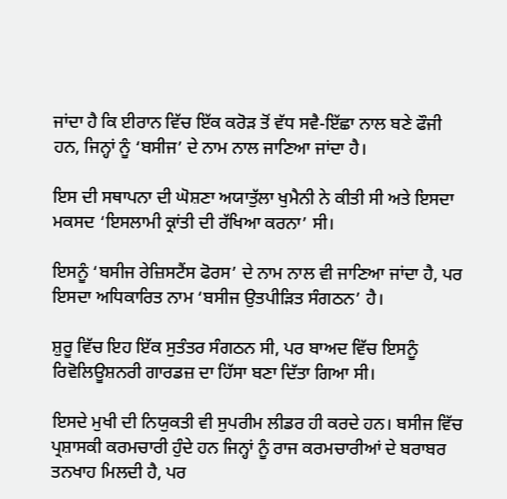ਜਾਂਦਾ ਹੈ ਕਿ ਈਰਾਨ ਵਿੱਚ ਇੱਕ ਕਰੋੜ ਤੋਂ ਵੱਧ ਸਵੈ-ਇੱਛਾ ਨਾਲ ਬਣੇ ਫੌਜੀ ਹਨ, ਜਿਨ੍ਹਾਂ ਨੂੰ ‘ਬਸੀਜ’ ਦੇ ਨਾਮ ਨਾਲ ਜਾਣਿਆ ਜਾਂਦਾ ਹੈ।

ਇਸ ਦੀ ਸਥਾਪਨਾ ਦੀ ਘੋਸ਼ਣਾ ਅਯਾਤੁੱਲਾ ਖੁਮੈਨੀ ਨੇ ਕੀਤੀ ਸੀ ਅਤੇ ਇਸਦਾ ਮਕਸਦ ‘ਇਸਲਾਮੀ ਕ੍ਰਾਂਤੀ ਦੀ ਰੱਖਿਆ ਕਰਨਾ’ ਸੀ।

ਇਸਨੂੰ ‘ਬਸੀਜ ਰੇਜ਼ਿਸਟੈਂਸ ਫੋਰਸ’ ਦੇ ਨਾਮ ਨਾਲ ਵੀ ਜਾਣਿਆ ਜਾਂਦਾ ਹੈ, ਪਰ ਇਸਦਾ ਅਧਿਕਾਰਿਤ ਨਾਮ ‘ਬਸੀਜ ਉਤਪੀੜਿਤ ਸੰਗਠਨ’ ਹੈ।

ਸ਼ੁਰੂ ਵਿੱਚ ਇਹ ਇੱਕ ਸੁਤੰਤਰ ਸੰਗਠਨ ਸੀ, ਪਰ ਬਾਅਦ ਵਿੱਚ ਇਸਨੂੰ ਰਿਵੋਲਿਊਸ਼ਨਰੀ ਗਾਰਡਜ਼ ਦਾ ਹਿੱਸਾ ਬਣਾ ਦਿੱਤਾ ਗਿਆ ਸੀ।

ਇਸਦੇ ਮੁਖੀ ਦੀ ਨਿਯੁਕਤੀ ਵੀ ਸੁਪਰੀਮ ਲੀਡਰ ਹੀ ਕਰਦੇ ਹਨ। ਬਸੀਜ ਵਿੱਚ ਪ੍ਰਸ਼ਾਸਕੀ ਕਰਮਚਾਰੀ ਹੁੰਦੇ ਹਨ ਜਿਨ੍ਹਾਂ ਨੂੰ ਰਾਜ ਕਰਮਚਾਰੀਆਂ ਦੇ ਬਰਾਬਰ ਤਨਖਾਹ ਮਿਲਦੀ ਹੈ, ਪਰ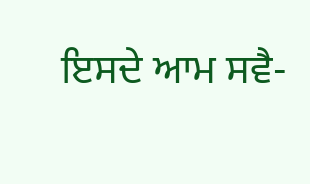ਇਸਦੇ ਆਮ ਸਵੈ-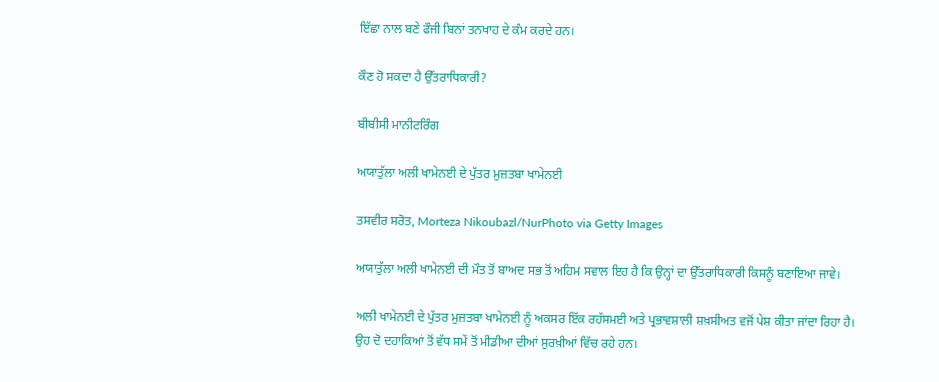ਇੱਛਾ ਨਾਲ ਬਣੇ ਫੌਜੀ ਬਿਨਾਂ ਤਨਖਾਹ ਦੇ ਕੰਮ ਕਰਦੇ ਹਨ।

ਕੌਣ ਹੋ ਸਕਦਾ ਹੈ ਉੱਤਰਾਧਿਕਾਰੀ?

ਬੀਬੀਸੀ ਮਾਨੀਟਰਿੰਗ

ਅਯਾਤੁੱਲਾ ਅਲੀ ਖਾਮੇਨਈ ਦੇ ਪੁੱਤਰ ਮੁਜ਼ਤਬਾ ਖਾਮੇਨਈ

ਤਸਵੀਰ ਸਰੋਤ, Morteza Nikoubazl/NurPhoto via Getty Images

ਅਯਾਤੁੱਲਾ ਅਲੀ ਖਾਮੇਨਈ ਦੀ ਮੌਤ ਤੋਂ ਬਾਅਦ ਸਭ ਤੋਂ ਅਹਿਮ ਸਵਾਲ ਇਹ ਹੈ ਕਿ ਉਨ੍ਹਾਂ ਦਾ ਉੱਤਰਾਧਿਕਾਰੀ ਕਿਸਨੂੰ ਬਣਾਇਆ ਜਾਵੇ।

ਅਲੀ ਖਾਮੇਨਈ ਦੇ ਪੁੱਤਰ ਮੁਜ਼ਤਬਾ ਖਾਮੇਨਈ ਨੂੰ ਅਕਸਰ ਇੱਕ ਰਹੱਸਮਈ ਅਤੇ ਪ੍ਰਭਾਵਸ਼ਾਲੀ ਸ਼ਖ਼ਸੀਅਤ ਵਜੋਂ ਪੇਸ਼ ਕੀਤਾ ਜਾਂਦਾ ਰਿਹਾ ਹੈ। ਉਹ ਦੋ ਦਹਾਕਿਆਂ ਤੋਂ ਵੱਧ ਸਮੇਂ ਤੋਂ ਮੀਡੀਆ ਦੀਆਂ ਸੁਰਖ਼ੀਆਂ ਵਿੱਚ ਰਹੇ ਹਨ।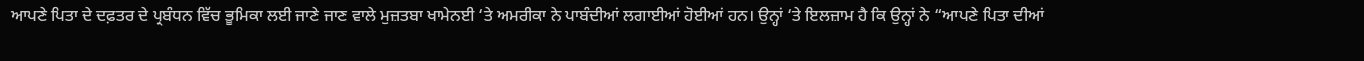ਆਪਣੇ ਪਿਤਾ ਦੇ ਦਫ਼ਤਰ ਦੇ ਪ੍ਰਬੰਧਨ ਵਿੱਚ ਭੂਮਿਕਾ ਲਈ ਜਾਣੇ ਜਾਣ ਵਾਲੇ ਮੁਜ਼ਤਬਾ ਖਾਮੇਨਈ ‘ਤੇ ਅਮਰੀਕਾ ਨੇ ਪਾਬੰਦੀਆਂ ਲਗਾਈਆਂ ਹੋਈਆਂ ਹਨ। ਉਨ੍ਹਾਂ ‘ਤੇ ਇਲਜ਼ਾਮ ਹੈ ਕਿ ਉਨ੍ਹਾਂ ਨੇ “ਆਪਣੇ ਪਿਤਾ ਦੀਆਂ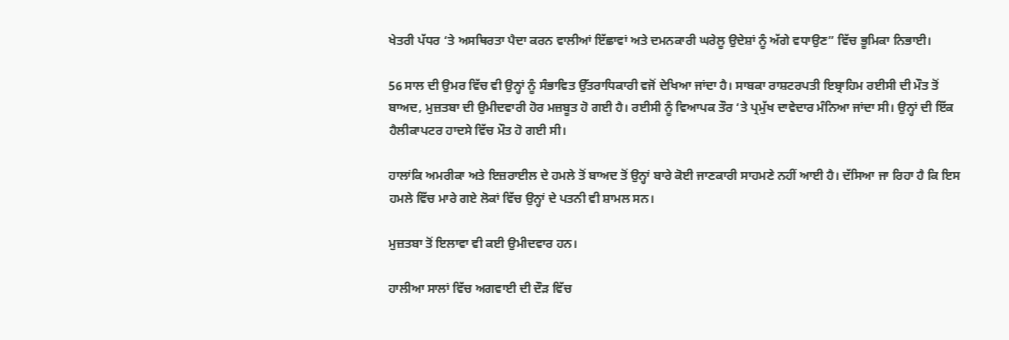ਖੇਤਰੀ ਪੱਧਰ ‘ਤੇ ਅਸਥਿਰਤਾ ਪੈਦਾ ਕਰਨ ਵਾਲੀਆਂ ਇੱਛਾਵਾਂ ਅਤੇ ਦਮਨਕਾਰੀ ਘਰੇਲੂ ਉਦੇਸ਼ਾਂ ਨੂੰ ਅੱਗੇ ਵਧਾਉਣ” ਵਿੱਚ ਭੂਮਿਕਾ ਨਿਭਾਈ।

56 ਸਾਲ ਦੀ ਉਮਰ ਵਿੱਚ ਵੀ ਉਨ੍ਹਾਂ ਨੂੰ ਸੰਭਾਵਿਤ ਉੱਤਰਾਧਿਕਾਰੀ ਵਜੋਂ ਦੇਖਿਆ ਜਾਂਦਾ ਹੈ। ਸਾਬਕਾ ਰਾਸ਼ਟਰਪਤੀ ਇਬ੍ਰਾਹਿਮ ਰਈਸੀ ਦੀ ਮੌਤ ਤੋਂ ਬਾਅਦ, ਮੁਜ਼ਤਬਾ ਦੀ ਉਮੀਦਵਾਰੀ ਹੋਰ ਮਜ਼ਬੂਤ ਹੋ ਗਈ ਹੈ। ਰਈਸੀ ਨੂੰ ਵਿਆਪਕ ਤੌਰ ‘ਤੇ ਪ੍ਰਮੁੱਖ ਦਾਵੇਦਾਰ ਮੰਨਿਆ ਜਾਂਦਾ ਸੀ। ਉਨ੍ਹਾਂ ਦੀ ਇੱਕ ਹੈਲੀਕਾਪਟਰ ਹਾਦਸੇ ਵਿੱਚ ਮੌਤ ਹੋ ਗਈ ਸੀ।

ਹਾਲਾਂਕਿ ਅਮਰੀਕਾ ਅਤੇ ਇਜ਼ਰਾਈਲ ਦੇ ਹਮਲੇ ਤੋਂ ਬਾਅਦ ਤੋਂ ਉਨ੍ਹਾਂ ਬਾਰੇ ਕੋਈ ਜਾਣਕਾਰੀ ਸਾਹਮਣੇ ਨਹੀਂ ਆਈ ਹੈ। ਦੱਸਿਆ ਜਾ ਰਿਹਾ ਹੈ ਕਿ ਇਸ ਹਮਲੇ ਵਿੱਚ ਮਾਰੇ ਗਏ ਲੋਕਾਂ ਵਿੱਚ ਉਨ੍ਹਾਂ ਦੇ ਪਤਨੀ ਵੀ ਸ਼ਾਮਲ ਸਨ।

ਮੁਜ਼ਤਬਾ ਤੋਂ ਇਲਾਵਾ ਵੀ ਕਈ ਉਮੀਦਵਾਰ ਹਨ।

ਹਾਲੀਆ ਸਾਲਾਂ ਵਿੱਚ ਅਗਵਾਈ ਦੀ ਦੌੜ ਵਿੱਚ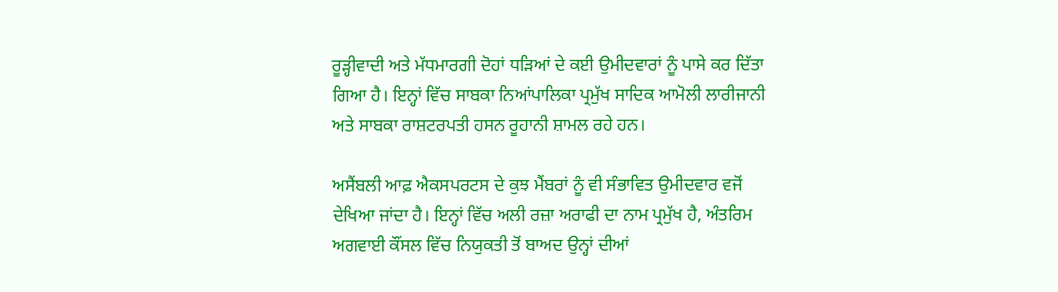ਰੂੜ੍ਹੀਵਾਦੀ ਅਤੇ ਮੱਧਮਾਰਗੀ ਦੋਹਾਂ ਧੜਿਆਂ ਦੇ ਕਈ ਉਮੀਦਵਾਰਾਂ ਨੂੰ ਪਾਸੇ ਕਰ ਦਿੱਤਾ ਗਿਆ ਹੈ। ਇਨ੍ਹਾਂ ਵਿੱਚ ਸਾਬਕਾ ਨਿਆਂਪਾਲਿਕਾ ਪ੍ਰਮੁੱਖ ਸਾਦਿਕ ਆਮੋਲੀ ਲਾਰੀਜਾਨੀ ਅਤੇ ਸਾਬਕਾ ਰਾਸ਼ਟਰਪਤੀ ਹਸਨ ਰੂਹਾਨੀ ਸ਼ਾਮਲ ਰਹੇ ਹਨ।

ਅਸੈਂਬਲੀ ਆਫ਼ ਐਕਸਪਰਟਸ ਦੇ ਕੁਝ ਮੈਂਬਰਾਂ ਨੂੰ ਵੀ ਸੰਭਾਵਿਤ ਉਮੀਦਵਾਰ ਵਜੋਂ ਦੇਖਿਆ ਜਾਂਦਾ ਹੈ। ਇਨ੍ਹਾਂ ਵਿੱਚ ਅਲੀ ਰਜ਼ਾ ਅਰਾਫੀ ਦਾ ਨਾਮ ਪ੍ਰਮੁੱਖ ਹੈ, ਅੰਤਰਿਮ ਅਗਵਾਈ ਕੌਂਸਲ ਵਿੱਚ ਨਿਯੁਕਤੀ ਤੋਂ ਬਾਅਦ ਉਨ੍ਹਾਂ ਦੀਆਂ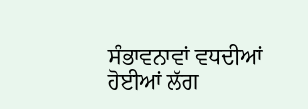ਸੰਭਾਵਨਾਵਾਂ ਵਧਦੀਆਂ ਹੋਈਆਂ ਲੱਗ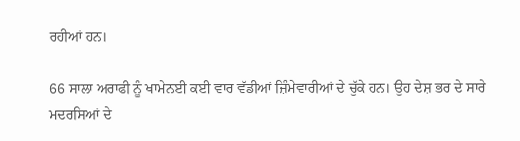ਰਹੀਆਂ ਹਨ।

66 ਸਾਲਾ ਅਰਾਫੀ ਨੂੰ ਖਾਮੇਨਈ ਕਈ ਵਾਰ ਵੱਡੀਆਂ ਜ਼ਿੰਮੇਵਾਰੀਆਂ ਦੇ ਚੁੱਕੇ ਹਨ। ਉਹ ਦੇਸ਼ ਭਰ ਦੇ ਸਾਰੇ ਮਦਰਸਿਆਂ ਦੇ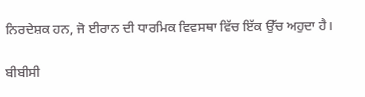ਨਿਰਦੇਸ਼ਕ ਹਨ, ਜੋ ਈਰਾਨ ਦੀ ਧਾਰਮਿਕ ਵਿਵਸਥਾ ਵਿੱਚ ਇੱਕ ਉੱਚ ਅਹੁਦਾ ਹੈ।

ਬੀਬੀਸੀ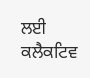ਲਈ ਕਲੈਕਟਿਵ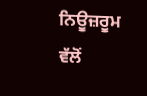ਨਿਊਜ਼ਰੂਮ ਵੱਲੋਂ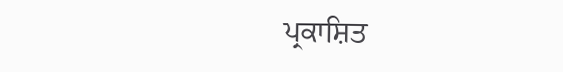ਪ੍ਰਕਾਸ਼ਿਤ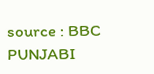source : BBC PUNJABI